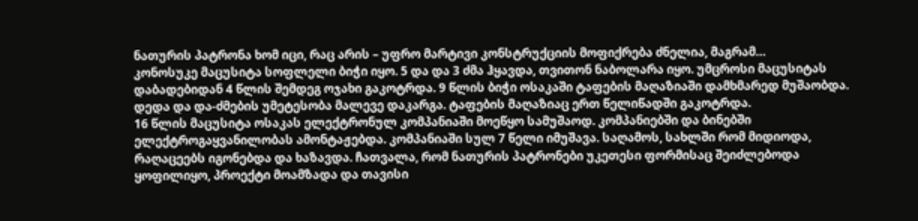ნათურის პატრონა ხომ იცი, რაც არის – უფრო მარტივი კონსტრუქციის მოფიქრება ძნელია, მაგრამ…
კონოსუკე მაცუსიტა სოფლელი ბიჭი იყო. 5 და და 3 ძმა ჰყავდა, თვითონ ნაბოლარა იყო. უმცროსი მაცუსიტას დაბადებიდან 4 წლის შემდეგ ოჯახი გაკოტრდა. 9 წლის ბიჭი ოსაკაში ტაფების მაღაზიაში დამხმარედ მუშაობდა. დედა და და-ძმების უმეტესობა მალევე დაკარგა. ტაფების მაღაზიაც ერთ წელიწადში გაკოტრდა.
16 წლის მაცუსიტა ოსაკას ელექტრონულ კომპანიაში მოეწყო სამუშაოდ. კომპანიებში და ბინებში ელექტროგაყვანილობას ამონტაჟებდა. კომპანიაში სულ 7 წელი იმუშავა. საღამოს, სახლში რომ მიდიოდა, რაღაცეებს იგონებდა და ხაზავდა. ჩათვალა, რომ ნათურის პატრონები უკეთესი ფორმისაც შეიძლებოდა ყოფილიყო, პროექტი მოამზადა და თავისი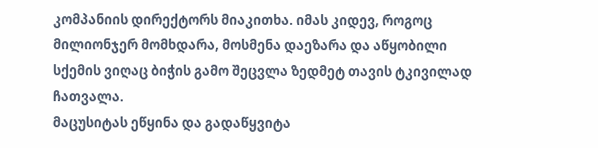კომპანიის დირექტორს მიაკითხა. იმას კიდევ, როგოც მილიონჯერ მომხდარა, მოსმენა დაეზარა და აწყობილი სქემის ვიღაც ბიჭის გამო შეცვლა ზედმეტ თავის ტკივილად ჩათვალა.
მაცუსიტას ეწყინა და გადაწყვიტა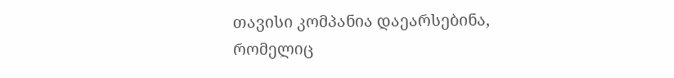თავისი კომპანია დაეარსებინა, რომელიც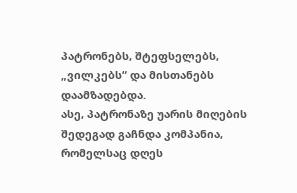პატრონებს, შტეფსელებს, „ვილკებს“ და მისთანებს დაამზადებდა.
ასე, პატრონაზე უარის მიღების შედეგად გაჩნდა კომპანია, რომელსაც დღეს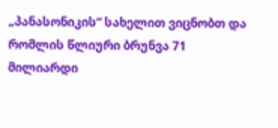„პანასონიკის“ სახელით ვიცნობთ და რომლის წლიური ბრუნვა 71 მილიარდი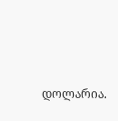დოლარია.